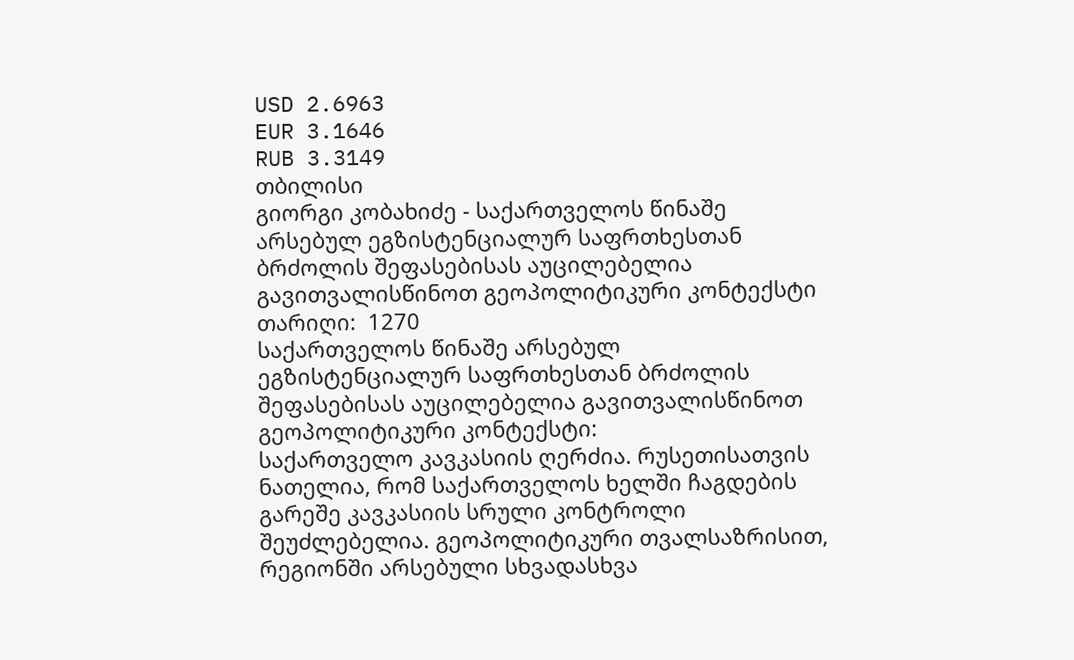USD 2.6963
EUR 3.1646
RUB 3.3149
თბილისი
გიორგი კობახიძე - საქართველოს წინაშე არსებულ ეგზისტენციალურ საფრთხესთან ბრძოლის შეფასებისას აუცილებელია გავითვალისწინოთ გეოპოლიტიკური კონტექსტი
თარიღი:  1270
საქართველოს წინაშე არსებულ ეგზისტენციალურ საფრთხესთან ბრძოლის შეფასებისას აუცილებელია გავითვალისწინოთ გეოპოლიტიკური კონტექსტი:
საქართველო კავკასიის ღერძია. რუსეთისათვის ნათელია, რომ საქართველოს ხელში ჩაგდების გარეშე კავკასიის სრული კონტროლი შეუძლებელია. გეოპოლიტიკური თვალსაზრისით, რეგიონში არსებული სხვადასხვა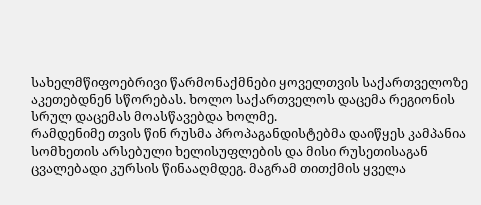სახელმწიფოებრივი წარმონაქმნები ყოველთვის საქართველოზე აკეთებდნენ სწორებას. ხოლო საქართველოს დაცემა რეგიონის სრულ დაცემას მოასწავებდა ხოლმე.
რამდენიმე თვის წინ რუსმა პროპაგანდისტებმა დაიწყეს კამპანია სომხეთის არსებული ხელისუფლების და მისი რუსეთისაგან ცვალებადი კურსის წინააღმდეგ. მაგრამ თითქმის ყველა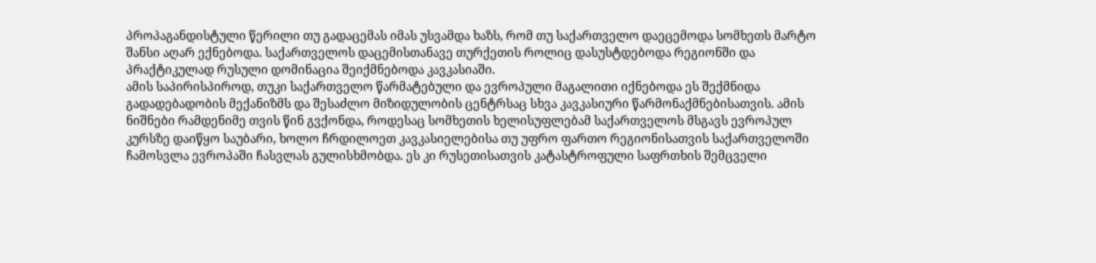პროპაგანდისტული წერილი თუ გადაცემას იმას უსვამდა ხაზს, რომ თუ საქართველო დაეცემოდა სომხეთს მარტო შანსი აღარ ექნებოდა. საქართველოს დაცემისთანავე თურქეთის როლიც დასუსტდებოდა რეგიონში და პრაქტიკულად რუსული დომინაცია შეიქმნებოდა კავკასიაში.
ამის საპირისპიროდ, თუკი საქართველო წარმატებული და ევროპული მაგალითი იქნებოდა ეს შექმნიდა გადადებადობის მექანიზმს და შესაძლო მიზიდულობის ცენტრსაც სხვა კავკასიური წარმონაქმნებისათვის. ამის ნიშნები რამდენიმე თვის წინ გვქონდა, როდესაც სომხეთის ხელისუფლებამ საქართველოს მსგავს ევროპულ კურსზე დაიწყო საუბარი, ხოლო ჩრდილოეთ კავკასიელებისა თუ უფრო ფართო რეგიონისათვის საქართველოში ჩამოსვლა ევროპაში ჩასვლას გულისხმობდა. ეს კი რუსეთისათვის კატასტროფული საფრთხის შემცველი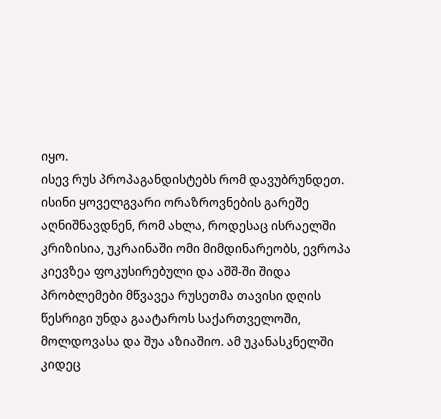იყო.
ისევ რუს პროპაგანდისტებს რომ დავუბრუნდეთ. ისინი ყოველგვარი ორაზროვნების გარეშე აღნიშნავდნენ, რომ ახლა, როდესაც ისრაელში კრიზისია, უკრაინაში ომი მიმდინარეობს, ევროპა კიევზეა ფოკუსირებული და აშშ-ში შიდა პრობლემები მწვავეა რუსეთმა თავისი დღის წესრიგი უნდა გაატაროს საქართველოში, მოლდოვასა და შუა აზიაშიო. ამ უკანასკნელში კიდეც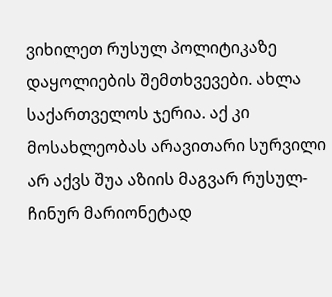ვიხილეთ რუსულ პოლიტიკაზე დაყოლიების შემთხვევები. ახლა საქართველოს ჯერია. აქ კი მოსახლეობას არავითარი სურვილი არ აქვს შუა აზიის მაგვარ რუსულ-ჩინურ მარიონეტად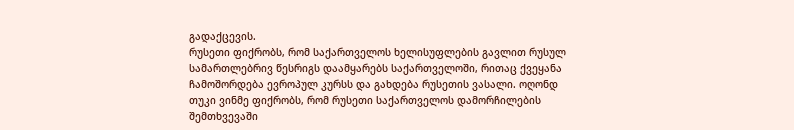გადაქცევის.
რუსეთი ფიქრობს, რომ საქართველოს ხელისუფლების გავლით რუსულ სამართლებრივ წესრიგს დაამყარებს საქართველოში, რითაც ქვეყანა ჩამოშორდება ევროპულ კურსს და გახდება რუსეთის ვასალი. ოღონდ თუკი ვინმე ფიქრობს, რომ რუსეთი საქართველოს დამორჩილების შემთხვევაში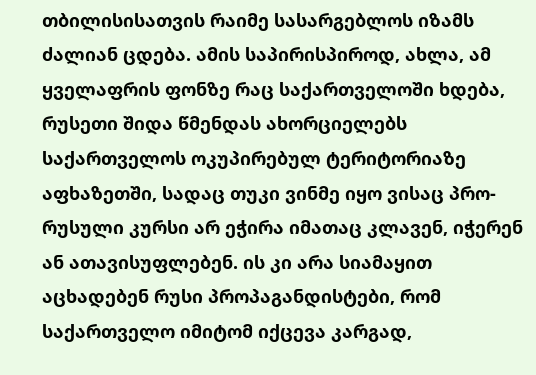თბილისისათვის რაიმე სასარგებლოს იზამს ძალიან ცდება. ამის საპირისპიროდ, ახლა, ამ ყველაფრის ფონზე რაც საქართველოში ხდება, რუსეთი შიდა წმენდას ახორციელებს საქართველოს ოკუპირებულ ტერიტორიაზე აფხაზეთში, სადაც თუკი ვინმე იყო ვისაც პრო-რუსული კურსი არ ეჭირა იმათაც კლავენ, იჭერენ ან ათავისუფლებენ. ის კი არა სიამაყით აცხადებენ რუსი პროპაგანდისტები, რომ საქართველო იმიტომ იქცევა კარგად,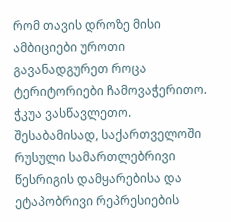რომ თავის დროზე მისი ამბიციები უროთი გავანადგურეთ როცა ტერიტორიები ჩამოვაჭერითო. ჭკუა ვასწავლეთო.
შესაბამისად, საქართველოში რუსული სამართლებრივი წესრიგის დამყარებისა და ეტაპობრივი რეპრესიების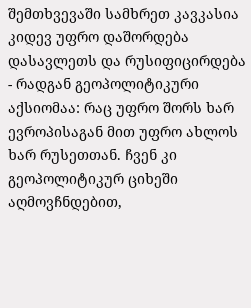შემთხვევაში სამხრეთ კავკასია კიდევ უფრო დაშორდება დასავლეთს და რუსიფიცირდება - რადგან გეოპოლიტიკური აქსიომაა: რაც უფრო შორს ხარ ევროპისაგან მით უფრო ახლოს ხარ რუსეთთან. ჩვენ კი გეოპოლიტიკურ ციხეში აღმოვჩნდებით,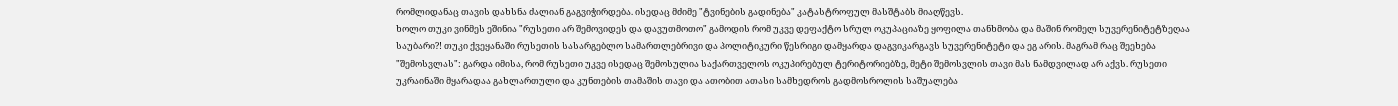რომლიდანაც თავის დახსნა ძალიან გაგვიჭირდება. ისედაც მძიმე "ტვინების გადინება" კატასტროფულ მასშტაბს მიაღწევს.
ხოლო თუკი ვინმეს ეშინია "რუსეთი არ შემოვიდეს და დავუთმოთო" გამოდის რომ უკვე დეფაქტო სრულ ოკუპაციაზე ყოფილა თანხმობა და მაშინ რომელ სუვერენიტეტზეღაა საუბარი?! თუკი ქვეყანაში რუსეთის სასარგებლო სამართლებრივი და პოლიტიკური წესრიგი დამყარდა დაგვიკარგავს სუვერენიტეტი და ეგ არის. მაგრამ რაც შეეხება "შემოსვლას": გარდა იმისა, რომ რუსეთი უკვე ისედაც შემოსულია საქართველოს ოკუპირებულ ტერიტორიებზე, მეტი შემოსვლის თავი მას ნამდვილად არ აქვს. რუსეთი უკრაინაში მყარადაა გახლართული და კუნთების თამაშის თავი და ათობით ათასი სამხედროს გადმოსროლის საშუალება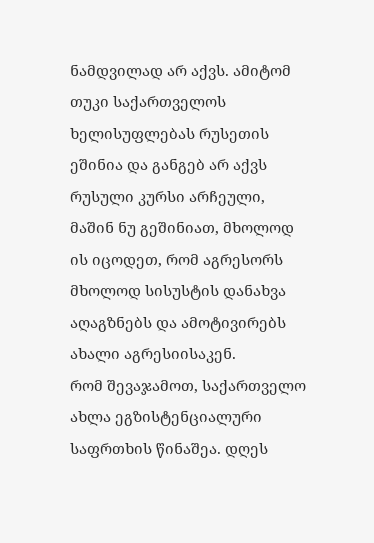ნამდვილად არ აქვს. ამიტომ თუკი საქართველოს ხელისუფლებას რუსეთის ეშინია და განგებ არ აქვს რუსული კურსი არჩეული, მაშინ ნუ გეშინიათ, მხოლოდ ის იცოდეთ, რომ აგრესორს მხოლოდ სისუსტის დანახვა აღაგზნებს და ამოტივირებს ახალი აგრესიისაკენ.
რომ შევაჯამოთ, საქართველო ახლა ეგზისტენციალური საფრთხის წინაშეა. დღეს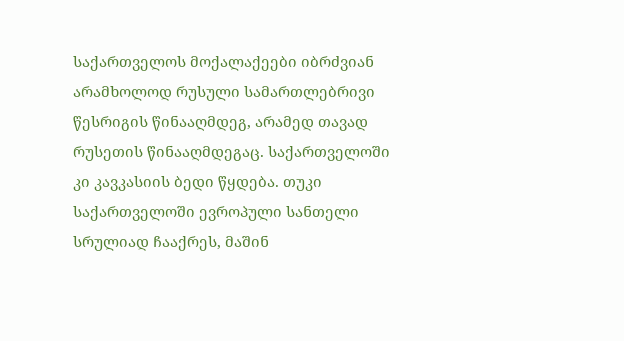საქართველოს მოქალაქეები იბრძვიან არამხოლოდ რუსული სამართლებრივი წესრიგის წინააღმდეგ, არამედ თავად რუსეთის წინააღმდეგაც. საქართველოში კი კავკასიის ბედი წყდება. თუკი საქართველოში ევროპული სანთელი სრულიად ჩააქრეს, მაშინ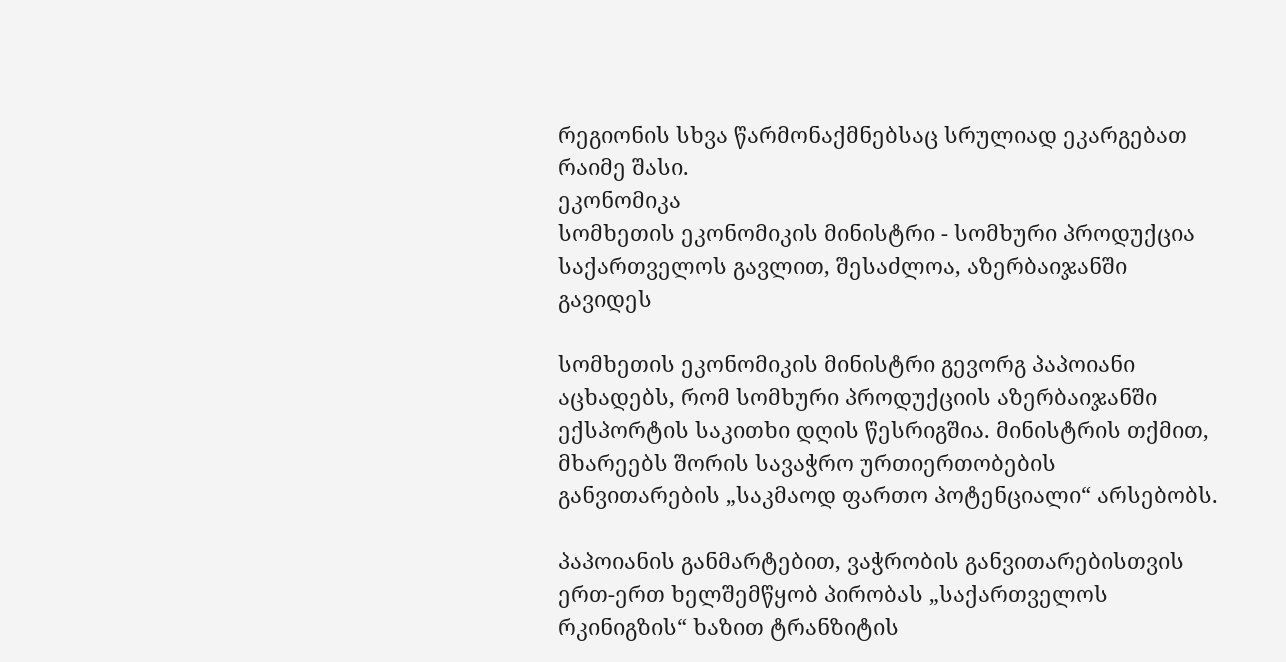რეგიონის სხვა წარმონაქმნებსაც სრულიად ეკარგებათ რაიმე შასი.
ეკონომიკა
სომხეთის ეკონომიკის მინისტრი - სომხური პროდუქცია საქართველოს გავლით, შესაძლოა, აზერბაიჯანში გავიდეს

სომხეთის ეკონომიკის მინისტრი გევორგ პაპოიანი აცხადებს, რომ სომხური პროდუქციის აზერბაიჯანში ექსპორტის საკითხი დღის წესრიგშია. მინისტრის თქმით, მხარეებს შორის სავაჭრო ურთიერთობების განვითარების „საკმაოდ ფართო პოტენციალი“ არსებობს.

პაპოიანის განმარტებით, ვაჭრობის განვითარებისთვის ერთ-ერთ ხელშემწყობ პირობას „საქართველოს რკინიგზის“ ხაზით ტრანზიტის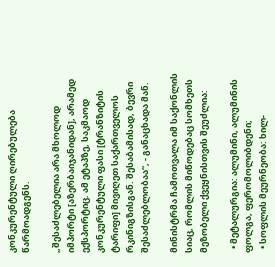კონკურენტული ღირებულება წარმოადგენს.

„შესაძლებელია არა მხოლოდ იმპორტი [აზერბაიჯანიდან], არამედ ექსპორტიც. ამ ეტაპზე, საკმაოდ კონკურენტული ფასი [ტრანზიტის ტარიფი] მივიღეთ საქართველოს რკინიგზისგან. შესაბამისად, ბევრი შესაძლებლობაა“, - განაცხადა მან.

მინისტრმა ჩამოთვალა იმ საქონლის სიაც, რომლის მიწოდებაც სომხეთს მეზობელი ქვეყნისთვის შეუძლია:

  • მეტალურგია: ალუმინი, ალუმინის ფოლგა, ფერომოლიბდენი;
  • სოფლის მეურნეობა: ხილ-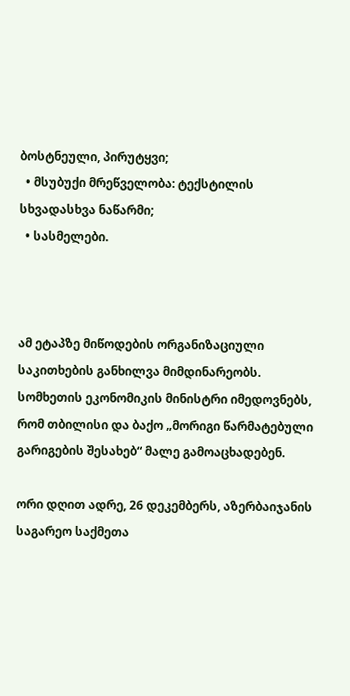ბოსტნეული, პირუტყვი;
  • მსუბუქი მრეწველობა: ტექსტილის სხვადასხვა ნაწარმი;
  • სასმელები.



ამ ეტაპზე მიწოდების ორგანიზაციული საკითხების განხილვა მიმდინარეობს. სომხეთის ეკონომიკის მინისტრი იმედოვნებს, რომ თბილისი და ბაქო „მორიგი წარმატებული გარიგების შესახებ“ მალე გამოაცხადებენ.

ორი დღით ადრე, 26 დეკემბერს, აზერბაიჯანის საგარეო საქმეთა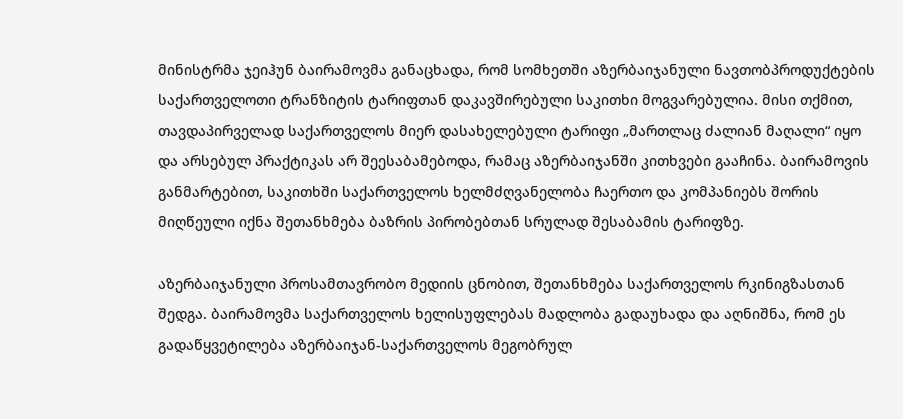მინისტრმა ჯეიჰუნ ბაირამოვმა განაცხადა, რომ სომხეთში აზერბაიჯანული ნავთობპროდუქტების საქართველოთი ტრანზიტის ტარიფთან დაკავშირებული საკითხი მოგვარებულია. მისი თქმით, თავდაპირველად საქართველოს მიერ დასახელებული ტარიფი „მართლაც ძალიან მაღალი“ იყო და არსებულ პრაქტიკას არ შეესაბამებოდა, რამაც აზერბაიჯანში კითხვები გააჩინა. ბაირამოვის განმარტებით, საკითხში საქართველოს ხელმძღვანელობა ჩაერთო და კომპანიებს შორის მიღწეული იქნა შეთანხმება ბაზრის პირობებთან სრულად შესაბამის ტარიფზე.

აზერბაიჯანული პროსამთავრობო მედიის ცნობით, შეთანხმება საქართველოს რკინიგზასთან შედგა. ბაირამოვმა საქართველოს ხელისუფლებას მადლობა გადაუხადა და აღნიშნა, რომ ეს გადაწყვეტილება აზერბაიჯან-საქართველოს მეგობრულ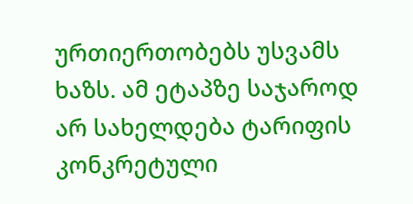ურთიერთობებს უსვამს ხაზს. ამ ეტაპზე საჯაროდ არ სახელდება ტარიფის კონკრეტული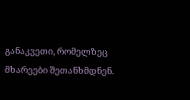განაკვეთი, რომელზეც მხარეები შეთანხმდნენ.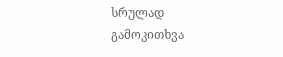სრულად
გამოკითხვა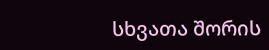სხვათა შორის